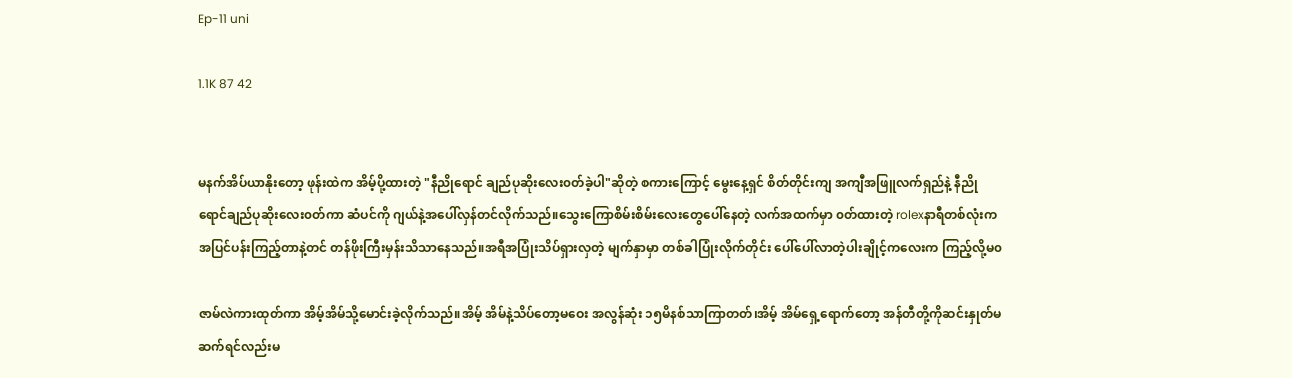Ep-11 uni

1.1K 87 42


မနက်အိပ်ယာနိုးတော့ ဖုန်းထဲက အိမ့်ပို့ထားတဲ့ "နီညိုရောင် ချည်ပုဆိုးလေး၀တ်ခဲ့ပါ"ဆိုတဲ့ စကားကြောင့် မွေးနေ့ရှင် စိတ်တိုင်းကျ အကျီအဖြူလက်ရှည်နဲ့ နီညိုရောင်ချည်ပုဆိုးလေး၀တ်ကာ ဆံပင်ကို ဂျယ်နဲ့အပေါ်လှန်တင်လိုက်သည်။သွေးကြောစိမ်းစိမ်းလေးတွေပေါ်နေတဲ့ လက်အထက်မှာ ၀တ်ထားတဲ့ rolexနာရီတစ်လုံးက အပြင်ပန်းကြည့်တာနဲ့တင် တန်ဖိုးကြီးမှန်းသိသာနေသည်။အရီအပြုံးသိပ်ရှားလှတဲ့ မျက်နှာမှာ တစ်ခါပြုံးလိုက်တိုင်း ပေါ်ပေါ်လာတဲ့ပါးချိုင့်ကလေးက ကြည့်လို့မ၀

ဇာမ်လဲကားထုတ်ကာ အိမ့်အိမ်သို့မောင်းခဲ့လိုက်သည်။အိမ့် အိမ်နဲ့သိပ်တော့မဝေး အလွန်ဆုံး ၁၅မိနစ်သာကြာတတ်၊အိမ့် အိမ်ရှေ့ရောက်တော့ အန်တီတို့ကိုဆင်းနှုတ်မဆက်ရင်လည်းမ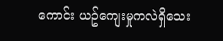ကောင်း ယဥ်ကျေးမှုကလဲရှိသေး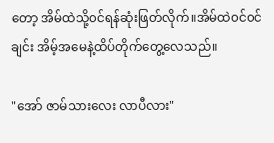တော့ အိမ်ထဲသို့၀င်ရန်ဆုံးဖြတ်လိုက်။အိမ်ထဲ၀င်၀င်ချင်း အိမ့်အမေနဲ့ထိပ်တိုက်တွေ့လေသည်။

"အော် ဇာမ်သားလေး လာပီလား"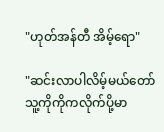"ဟုတ်အန်တီ အိမ့်ရော"

"ဆင်းလာပါလိမ့်မယ်တော် သူ့ကိုကိုကလိုက်ပို့မာ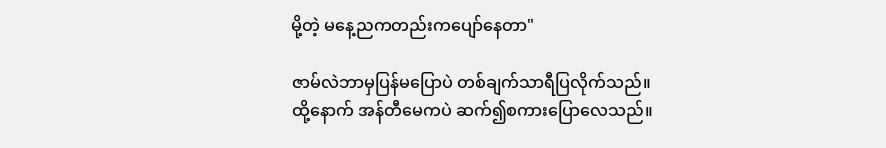မို့တဲ့ မနေ့ညကတည်းကပျော်နေတာ"

ဇာမ်လဲဘာမှပြန်မပြောပဲ တစ်ချက်သာရီပြလိုက်သည်။ထို့နောက် အန်တီမေကပဲ ဆက်၍စကားပြောလေသည်။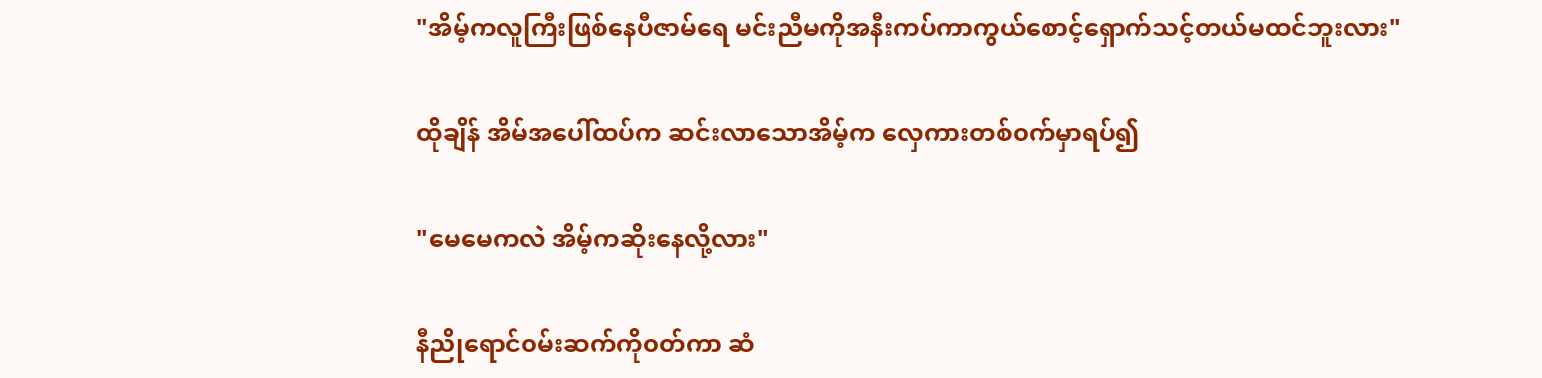"အိမ့်ကလူကြီးဖြစ်နေပီဇာမ်ရေ မင်းညီမကိုအနီးကပ်ကာကွယ်စောင့်ရှောက်သင့်တယ်မထင်ဘူးလား"

ထိုချိန် အိမ်အပေါ်ထပ်က ဆင်းလာသောအိမ့်က လှေကားတစ်၀က်မှာရပ်၍

"မေမေကလဲ အိမ့်ကဆိုးနေလို့လား"

နီညိုရောင်၀မ်းဆက်ကို၀တ်ကာ ဆံ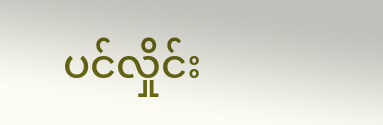ပင်လှိုင်း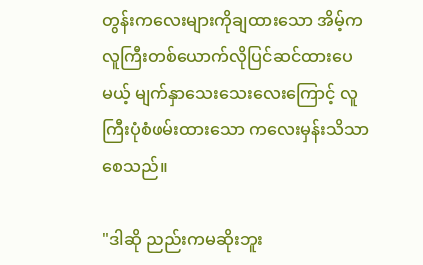တွန်းကလေးများကိုချထားသော အိမ့်က လူကြီးတစ်ယောက်လိုပြင်ဆင်ထားပေမယ့် မျက်နှာသေးသေးလေးကြောင့် လူကြီးပုံစံဖမ်းထားသော ကလေးမှန်းသိသာစေသည်။

"ဒါဆို ညည်းကမဆိုးဘူး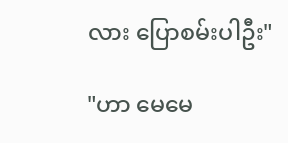လား ပြောစမ်းပါဦး"

"ဟာ မေမေ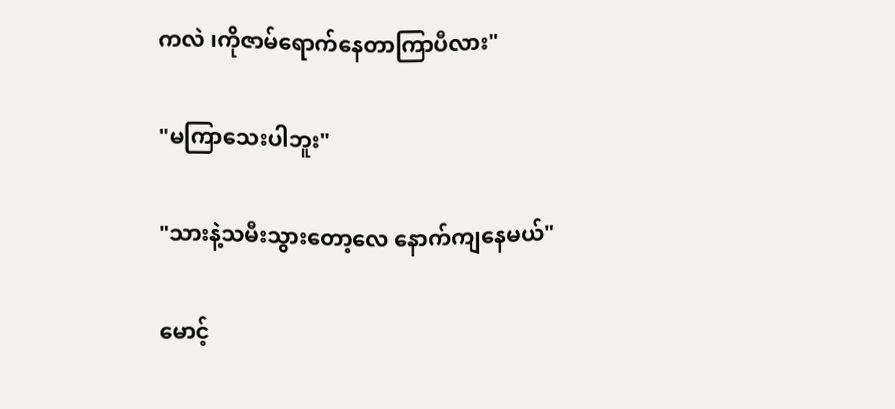ကလဲ ၊ကိုဇာမ်ရောက်နေတာကြာပီလား"

"မကြာသေးပါဘူး"

"သားနဲ့သမီးသွားတော့လေ နောက်ကျနေမယ်"

မောင့်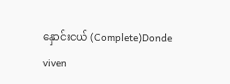နှောင်းငယ် (Complete)Donde viven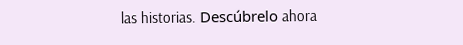las historias. Descúbrelo ahora